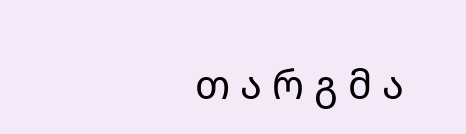თ ა რ გ მ ა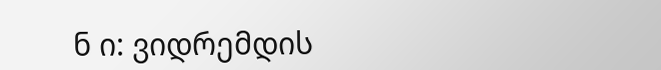ნ ი: ვიდრემდის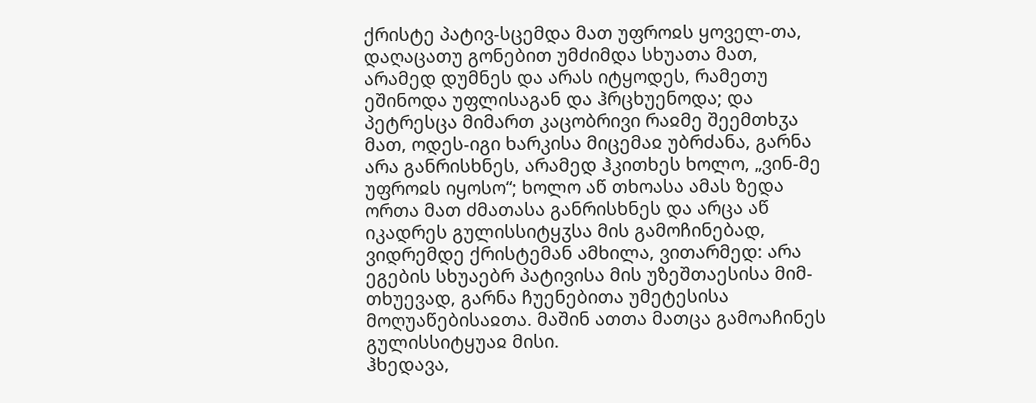ქრისტე პატივ-სცემდა მათ უფროჲს ყოველ-თა, დაღაცათუ გონებით უმძიმდა სხუათა მათ, არამედ დუმნეს და არას იტყოდეს, რამეთუ ეშინოდა უფლისაგან და ჰრცხუენოდა; და პეტრესცა მიმართ კაცობრივი რაჲმე შეემთხჳა მათ, ოდეს-იგი ხარკისა მიცემაჲ უბრძანა, გარნა არა განრისხნეს, არამედ ჰკითხეს ხოლო, „ვინ-მე უფროჲს იყოსო“; ხოლო აწ თხოასა ამას ზედა ორთა მათ ძმათასა განრისხნეს და არცა აწ იკადრეს გულისსიტყჳსა მის გამოჩინებად, ვიდრემდე ქრისტემან ამხილა, ვითარმედ: არა ეგების სხუაებრ პატივისა მის უზეშთაესისა მიმ-თხუევად, გარნა ჩუენებითა უმეტესისა მოღუაწებისაჲთა. მაშინ ათთა მათცა გამოაჩინეს გულისსიტყუაჲ მისი.
ჰხედავა,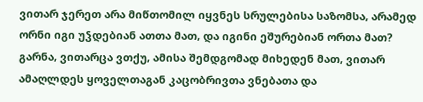ვითარ ჯერეთ არა მიწთომილ იყვნეს სრულებისა საზომსა, არამედ ორნი იგი უჴდებიან ათთა მათ, და იგინი ეშურებიან ორთა მათ? გარნა, ვითარცა ვთქუ, ამისა შემდგომად მიხედენ მათ, ვითარ ამაღლდეს ყოველთაგან კაცობრივთა ვნებათა და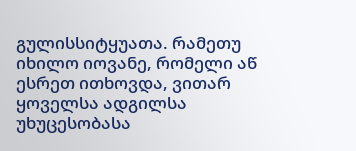გულისსიტყუათა. რამეთუ იხილო იოვანე, რომელი აწ ესრეთ ითხოვდა, ვითარ ყოველსა ადგილსა უხუცესობასა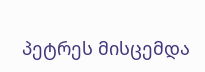პეტრეს მისცემდა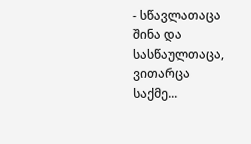- სწავლათაცა შინა და სასწაულთაცა, ვითარცა საქმე...